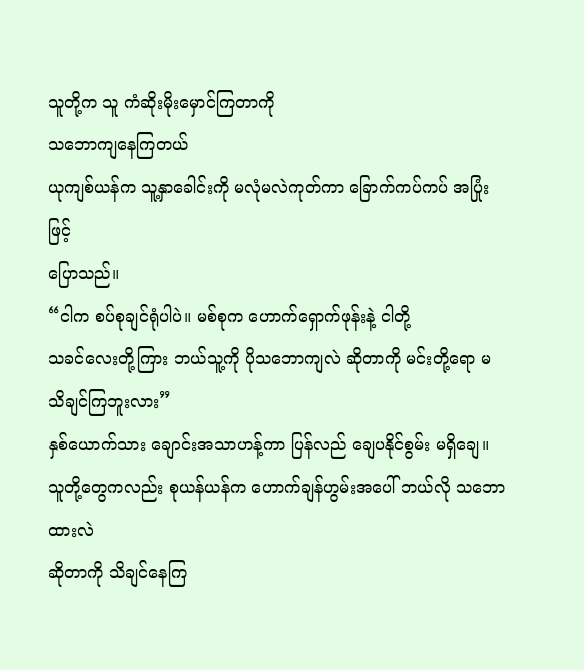သူတို့က သူ ကံဆိုးမိုးမှောင်ကြတာကို
သဘောကျနေကြတယ်
ယုကျစ်ယန်က သူ့နှာခေါင်းကို မလုံမလဲကုတ်ကာ ခြောက်ကပ်ကပ် အပြုံးဖြင့်
ပြောသည်။
“ငါက စပ်စုချင်ရုံပါပဲ။ မစ်စုက ဟောက်ရှောက်ဖုန်းနဲ့ ငါတို့
သခင်လေးတို့ကြား ဘယ်သူ့ကို ပိုသဘောကျလဲ ဆိုတာကို မင်းတို့ရော မသိချင်ကြဘူးလား”
နှစ်ယောက်သား ချောင်းအသာဟန့်ကာ ပြန်လည် ချေပနိုင်စွမ်း မရှိချေ။
သူတို့တွေကလည်း စုယန်ယန်က ဟောက်ချန်ဟွမ်းအပေါ် ဘယ်လို သဘောထားလဲ
ဆိုတာကို သိချင်နေကြ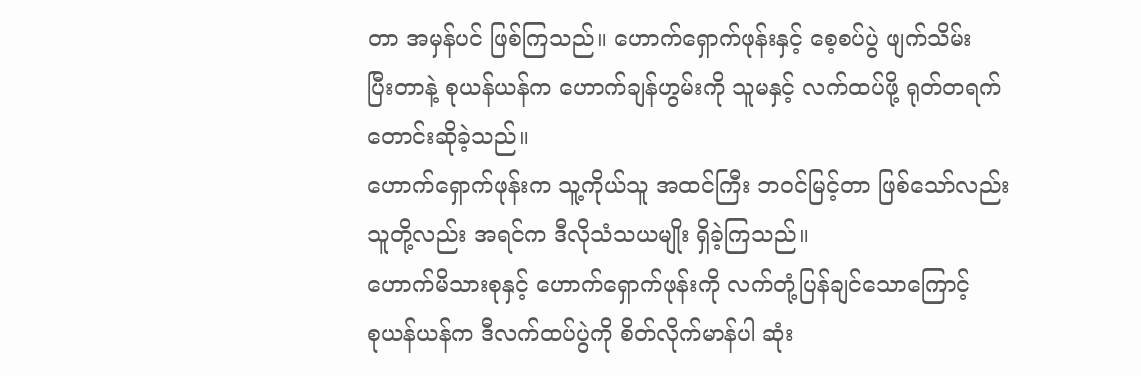တာ အမှန်ပင် ဖြစ်ကြသည်။ ဟောက်ရှောက်ဖုန်းနှင့် စေ့စပ်ပွဲ ဖျက်သိမ်း
ပြီးတာနဲ့ စုယန်ယန်က ဟောက်ချန်ဟွမ်းကို သူမနှင့် လက်ထပ်ဖို့ ရုတ်တရက် တောင်းဆိုခဲ့သည်။
ဟောက်ရှောက်ဖုန်းက သူ့ကိုယ်သူ အထင်ကြီး ဘဝင်မြင့်တာ ဖြစ်သော်လည်း
သူတို့လည်း အရင်က ဒီလိုသံသယမျိုး ရှိခဲ့ကြသည်။
ဟောက်မိသားစုနှင့် ဟောက်ရှောက်ဖုန်းကို လက်တုံ့ပြန်ချင်သောကြောင့်
စုယန်ယန်က ဒီလက်ထပ်ပွဲကို စိတ်လိုက်မာန်ပါ ဆုံး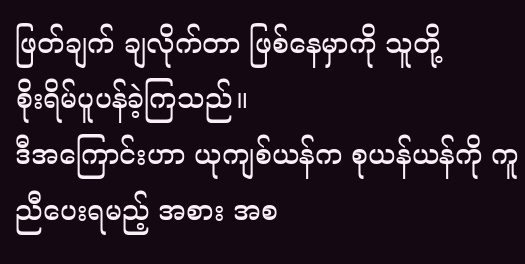ဖြတ်ချက် ချလိုက်တာ ဖြစ်နေမှာကို သူတို့
စိုးရိမ်ပူပန်ခဲ့ကြသည်။
ဒီအကြောင်းဟာ ယုကျစ်ယန်က စုယန်ယန်ကို ကူညီပေးရမည့် အစား အစ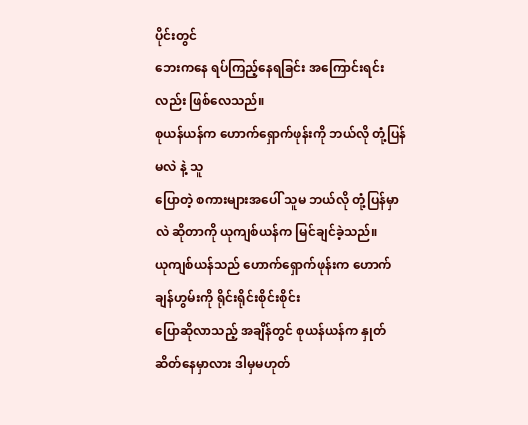ပိုင်းတွင်
ဘေးကနေ ရပ်ကြည့်နေရခြင်း အကြောင်းရင်းလည်း ဖြစ်လေသည်။
စုယန်ယန်က ဟောက်ရှောက်ဖုန်းကို ဘယ်လို တုံ့ပြန်မလဲ နဲ့ သူ
ပြောတဲ့ စကားများအပေါ် သူမ ဘယ်လို တုံ့ပြန်မှာလဲ ဆိုတာကို ယုကျစ်ယန်က မြင်ချင်ခဲ့သည်။
ယုကျစ်ယန်သည် ဟောက်ရှောက်ဖုန်းက ဟောက်ချန်ဟွမ်းကို ရိုင်းရိုင်းစိုင်းစိုင်း
ပြောဆိုလာသည့် အချိန်တွင် စုယန်ယန်က နှုတ်ဆိတ်နေမှာလား ဒါမှမဟုတ်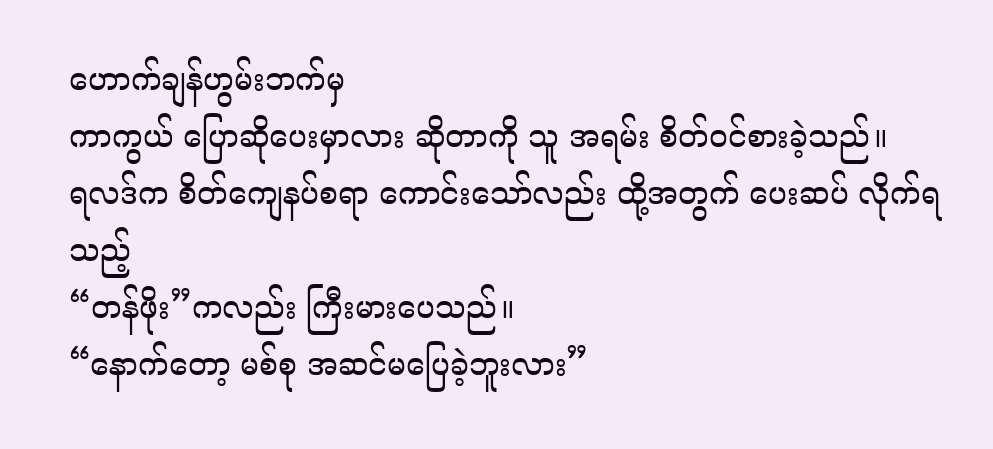ဟောက်ချန်ဟွမ်းဘက်မှ
ကာကွယ် ပြောဆိုပေးမှာလား ဆိုတာကို သူ အရမ်း စိတ်ဝင်စားခဲ့သည်။
ရလဒ်က စိတ်ကျေနပ်စရာ ကောင်းသော်လည်း ထို့အတွက် ပေးဆပ် လိုက်ရသည့်
“တန်ဖိုး”ကလည်း ကြီးမားပေသည်။
“နောက်တော့ မစ်စု အဆင်မပြေခဲ့ဘူးလား”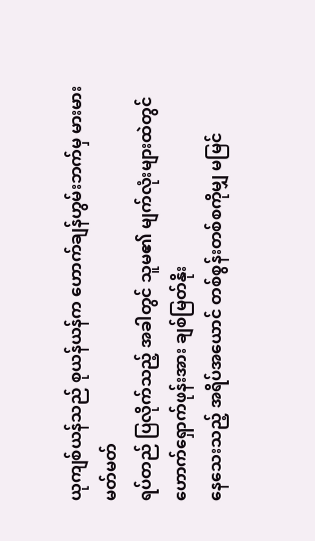ယုကျစ်ယန်သည် စုယန်ယန်က ဟောက်ချန်ဟွမ်းဘက်မှ မားမားမတ်မတ်
ရပ်တည် ပြလိုက်သည့် အခါတွင် သူမ၏ မျက်လုံးများထဲတွင် ဟောက်ရှောက်ဖုန်းအား ချစ်မြတ်နိုး
နေသေးသည့် အရိပ်အယောင် တစ်စွန်းတစ်စကိုမျှ မမြင်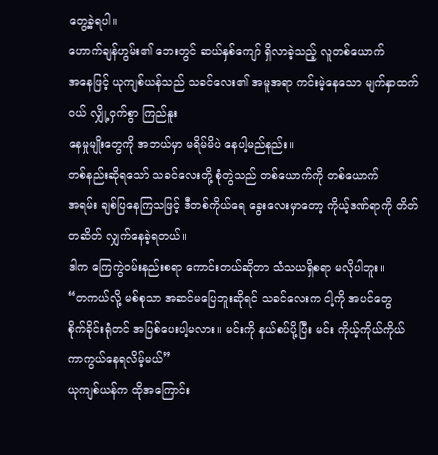တွေ့ခဲ့ရပါ။
ဟောက်ချန်ဟွမ်း၏ ဘေးတွင် ဆယ်နှစ်ကျော် ရှိလာခဲ့သည့် လူတစ်ယောက်
အနေဖြင့် ယုကျစ်ယန်သည် သခင်လေး၏ အမူအရာ ကင်းမဲ့နေသော မျက်နှာထက်ဝယ် လျှို့ဝှက်စွာ ကြည်နူး
နေမှုမျိုးတွေကို အဘယ်မှာ မရိမ်မိပဲ နေပါ့မည်နည်း။
တစ်နည်းဆိုရသော် သခင်လေးတို့ စုံတွဲသည် တစ်ယောက်ကို တစ်ယောက်
အရမ်း ချစ်ပြနေကြသဖြင့် ဒီတစ်ကိုယ်ရေ ခွေးလေးမှာတော့ ကိုယ့်ဒဏ်ရာကို တိတ်တဆိတ် လျှက်နေခဲ့ရတယ်။
ဒါက ကြေကွဲဝမ်းနည်းစရာ ကောင်းတယ်ဆိုတာ သံသယရှိစရာ မလိုပါဘူး။
“တကယ်လို့ မစ်စုသာ အဆင်မပြေဘူးဆိုရင် သခင်လေးက ငါ့ကို အပင်တွေ
စိုက်ခိုင်းရုံတင် အပြစ်ပေးပါ့မလား။ မင်းကို နယ်စပ်ပို့ပြီး မင်း ကိုယ့်ကိုယ်ကိုယ်
ကာကွယ်နေရလိမ့်မယ်”
ယုကျစ်ယန်က ထိုအကြောင်း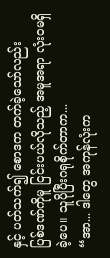နှင့် ပတ်သက်၍ စောဒက တက်ခဲ့သော်လည်း
ပြစ်ဒဏ်ကိုမူ ငြင်းပယ်လိုသည့် အမူအရာ လုံးဝမရှိခဲ့ပေ။ သူပိုပြီးဂရုစိုက်တာက...
“အာ... ဒါတွေ အကုန်လုံးက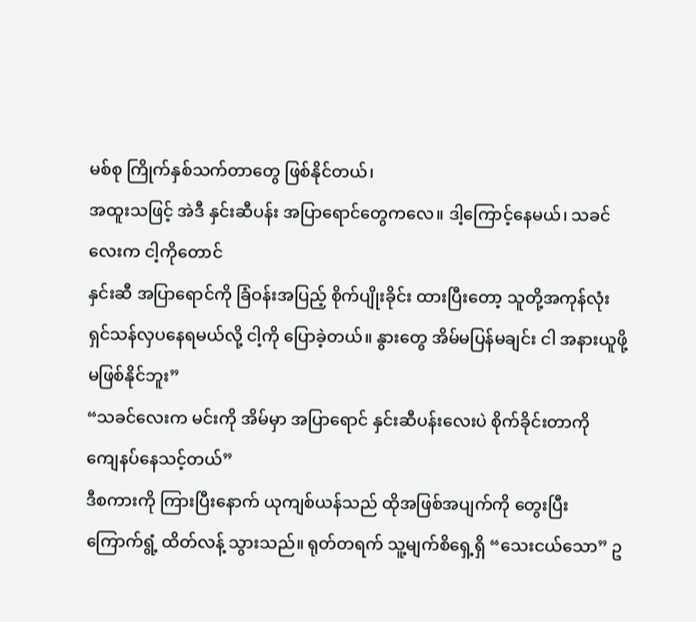မစ်စု ကြိုက်နှစ်သက်တာတွေ ဖြစ်နိုင်တယ်၊
အထူးသဖြင့် အဲဒီ နှင်းဆီပန်း အပြာရောင်တွေကလေ။ ဒါ့ကြောင့်နေမယ်၊ သခင်လေးက ငါ့ကိုတောင်
နှင်းဆီ အပြာရောင်ကို ခြံဝန်းအပြည့် စိုက်ပျိုးခိုင်း ထားပြီးတော့ သူတို့အကုန်လုံး
ရှင်သန်လှပနေရမယ်လို့ ငါ့ကို ပြောခဲ့တယ်။ နွားတွေ အိမ်မပြန်မချင်း ငါ အနားယူဖို့ မဖြစ်နိုင်ဘူး”
“သခင်လေးက မင်းကို အိမ်မှာ အပြာရောင် နှင်းဆီပန်းလေးပဲ စိုက်ခိုင်းတာကို
ကျေနပ်နေသင့်တယ်”
ဒီစကားကို ကြားပြီးနောက် ယုကျစ်ယန်သည် ထိုအဖြစ်အပျက်ကို တွေးပြီး
ကြောက်ရွံ့ ထိတ်လန့် သွားသည်။ ရုတ်တရက် သူ့မျက်စိရှေ့ရှိ “သေးငယ်သော” ဥ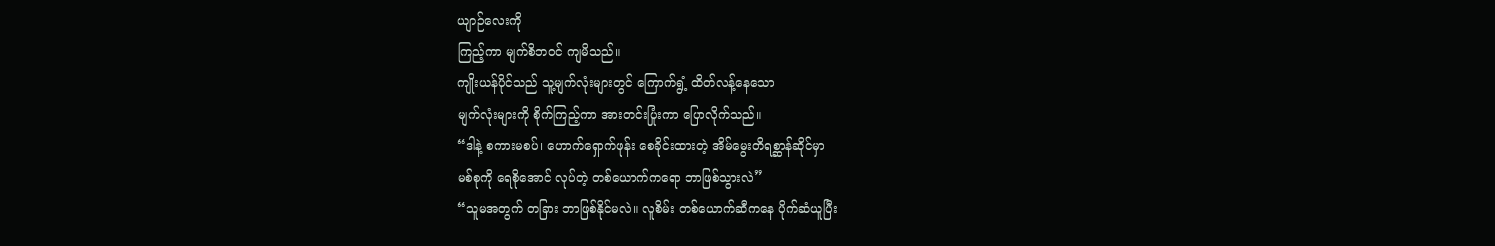ယျာဉ်လေးကို
ကြည့်ကာ မျက်စိဘဝင် ကျမိသည်။
ကျိုးယန်ပိုင်သည် သူ့မျက်လုံးများတွင် ကြောက်ရွံ့ ထိတ်လန့်နေသော
မျက်လုံးများကို စိုက်ကြည့်ကာ အားတင်းပြုံးကာ ပြောလိုက်သည်။
“ဒါနဲ့ စကားမစပ်၊ ဟောက်ရှောက်ဖုန်း စေခိုင်းထားတဲ့ အိမ်မွေးတိရစ္ဆာန်ဆိုင်မှာ
မစ်စုကို ရေစိုအောင် လုပ်တဲ့ တစ်ယောက်ကရော ဘာဖြစ်သွားလဲ”
“သူမအတွက် တခြား ဘာဖြစ်နိုင်မလဲ။ လူစိမ်း တစ်ယောက်ဆီကနေ ပိုက်ဆံယူပြီး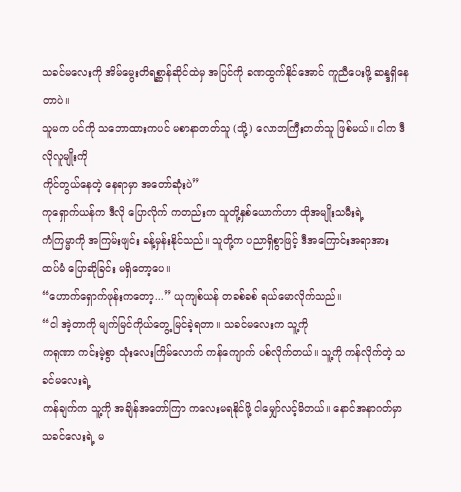သခင်မလေးကို အိမ်မွေးတိရစ္ဆာန်ဆိုင်ထဲမှ အပြင်ကို ခဏထွက်နိုင်အောင် ကူညီပေးဖို့ ဆန္ဒရှိနေတာပဲ။
သူမက ပင်ကို သဘောထားကပင် မစာနာတတ်သူ (သို့) လောဘကြီးတတ်သူ ဖြစ်မယ်။ ငါက ဒီလိုလူမျိုးကို
ကိုင်တွယ်နေတဲ့ နေရာမှာ အတော်ဆုံးပဲ”
ကုရှောက်ယန်က ဒီလို ပြောလိုက် ကတည်းက သူတို့နှစ်ယောက်ဟာ ထိုအမျိုးသမီးရဲ့
ကံကြမ္မာကို အကြမ်းဖျင်း ခန့်မှန်းနိုင်သည်။ သူတို့က ပညာရှိစွာဖြင့် ဒီအကြောင်းအရာအား
ထပ်မံ ပြောဆိုခြင်း မရှိတော့ပေ။
“ဟောက်ရှောက်ဖုန်းကတော့...” ယုကျစ်ယန် တခစ်ခစ် ရယ်မောလိုက်သည်။
“ငါ အဲ့တာကို မျက်မြင်ကိုယ်တွေ့ မြင်ခဲ့ရတာ။ သခင်မလေးက သူ့ကို
ကရုဏာ ကင်းမဲ့စွာ သုံးလေးကြိမ်လောက် ကန်ကျောက် ပစ်လိုက်တယ်။ သူ့ကို ကန်လိုက်တဲ့ သခင်မလေးရဲ့
ကန်ချက်က သူ့ကို အချိန်အတော်ကြာ ကလေးမရနိုင်ဖို့ ငါမျှော်လင့်မိတယ်။ နောင်အနာဂတ်မှာ
သခင်လေးရဲ့ မ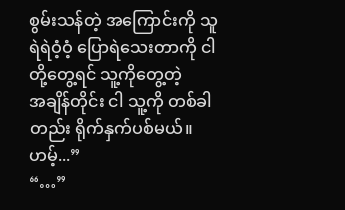စွမ်းသန်တဲ့ အကြောင်းကို သူ ရဲရဲဝံ့ဝံ့ ပြောရဲသေးတာကို ငါတို့တွေ့ရင် သူ့ကိုတွေ့တဲ့
အချိန်တိုင်း ငါ သူ့ကို တစ်ခါတည်း ရိုက်နှက်ပစ်မယ်။ ဟမ့်...”
“…”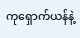ကုရှောက်ယန်နဲ့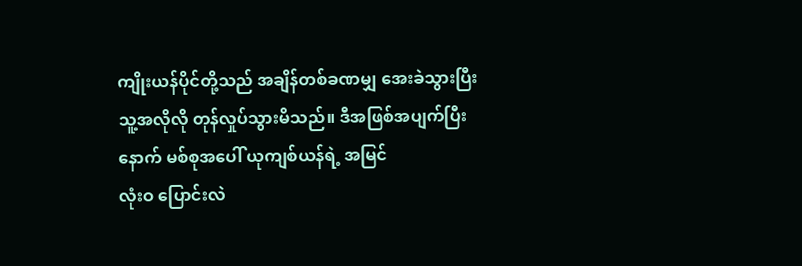ကျိုးယန်ပိုင်တို့သည် အချိန်တစ်ခဏမျှ အေးခဲသွားပြီး
သူ့အလိုလို တုန်လှုပ်သွားမိသည်။ ဒီအဖြစ်အပျက်ပြီးနောက် မစ်စုအပေါ် ယုကျစ်ယန်ရဲ့ အမြင်
လုံးဝ ပြောင်းလဲ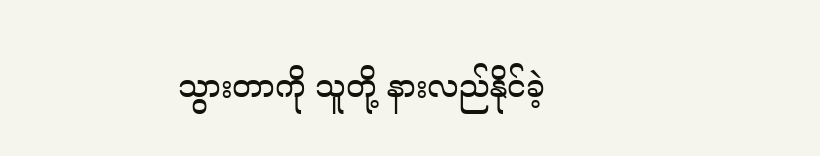သွားတာကို သူတို့ နားလည်နိုင်ခဲ့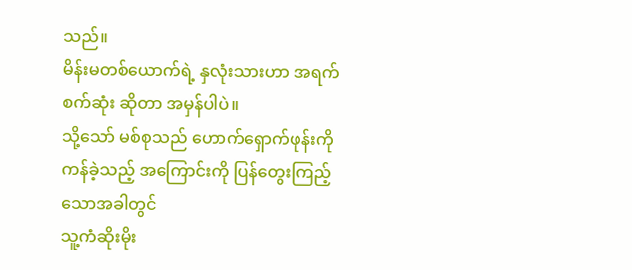သည်။
မိန်းမတစ်ယောက်ရဲ့ နှလုံးသားဟာ အရက်စက်ဆုံး ဆိုတာ အမှန်ပါပဲ။
သို့သော် မစ်စုသည် ဟောက်ရှောက်ဖုန်းကို ကန်ခဲ့သည့် အကြောင်းကို ပြန်တွေးကြည့် သောအခါတွင်
သူ့ကံဆိုးမိုး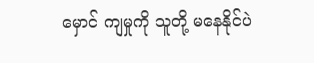မှောင် ကျမှုကို သူတို့ မနေနိုင်ပဲ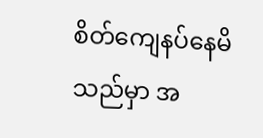စိတ်ကျေနပ်နေမိသည်မှာ အ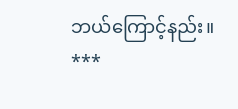ဘယ်ကြောင့်နည်း။
***